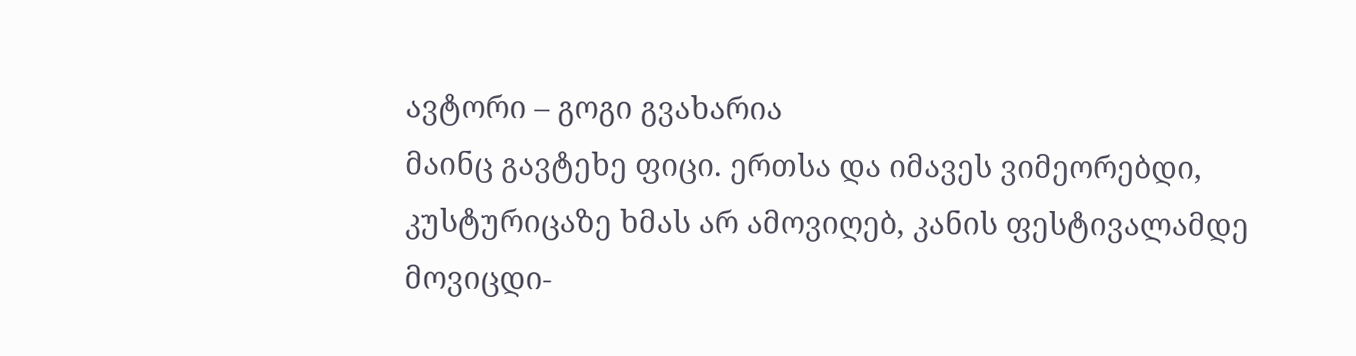ავტორი – გოგი გვახარია
მაინც გავტეხე ფიცი. ერთსა და იმავეს ვიმეორებდი, კუსტურიცაზე ხმას არ ამოვიღებ, კანის ფესტივალამდე მოვიცდი-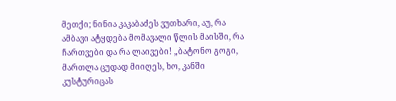მეთქი; ნინია კაკაბაძეს ვუთხარი, აუ, რა ამბავი ატყდება მომავალი წლის მაისში, რა ჩართვები და რა ლაივები! „ბატონო გოგი, მართლა ცუდად მიიღეს, ხო, კანში კუსტურიცას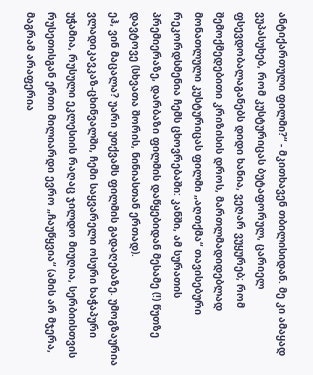ანტიქართული ფილმი?“ - მკითხავენ თბილისიდან. მე კი ამაყად ვუპასუხებ, რომ კუსტურიცას ბუტაფორულ, ცარიელ ფსევდობალაგანებს დიდი ხანია, ვეღარ ვუყურებ; რომ შემოქმედებითი კრიზისის დროს, მართლმადიდებლად მონათლული კუსტურიცას ფილმი „აღთქმა“ თავისებური რეკორდსმენია ჩემს ცხოვრებაში: კანში, ამ სურათის პრემიერაზე, დარბაზი ფილმის დაწყებიდან მესამე (!) წუთზე დავტოვე (სხვათა შორის, ნინიასთან ერთად).
ეჰ, ვინ მაცალა? უარი უთქვამს ფილმის გადაღებაზე. უმოგზაურია ვლადიკავკაზ-ცხინვალში, ჩემი საყვარელი ოსური ხაჭაპური უჭამია, რუსული ეკლესიის რაღაც ჯილდო მიუღია, სერბიისთვის რუსეთისგან ერთი მილიარდი ევრო „ჩაუწყვია“ (ამის არ მჯერა, მაგრამ არაფერია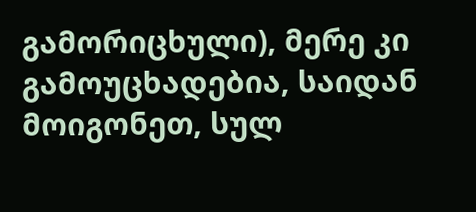გამორიცხული), მერე კი გამოუცხადებია, საიდან მოიგონეთ, სულ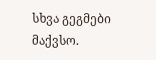სხვა გეგმები მაქვსო.